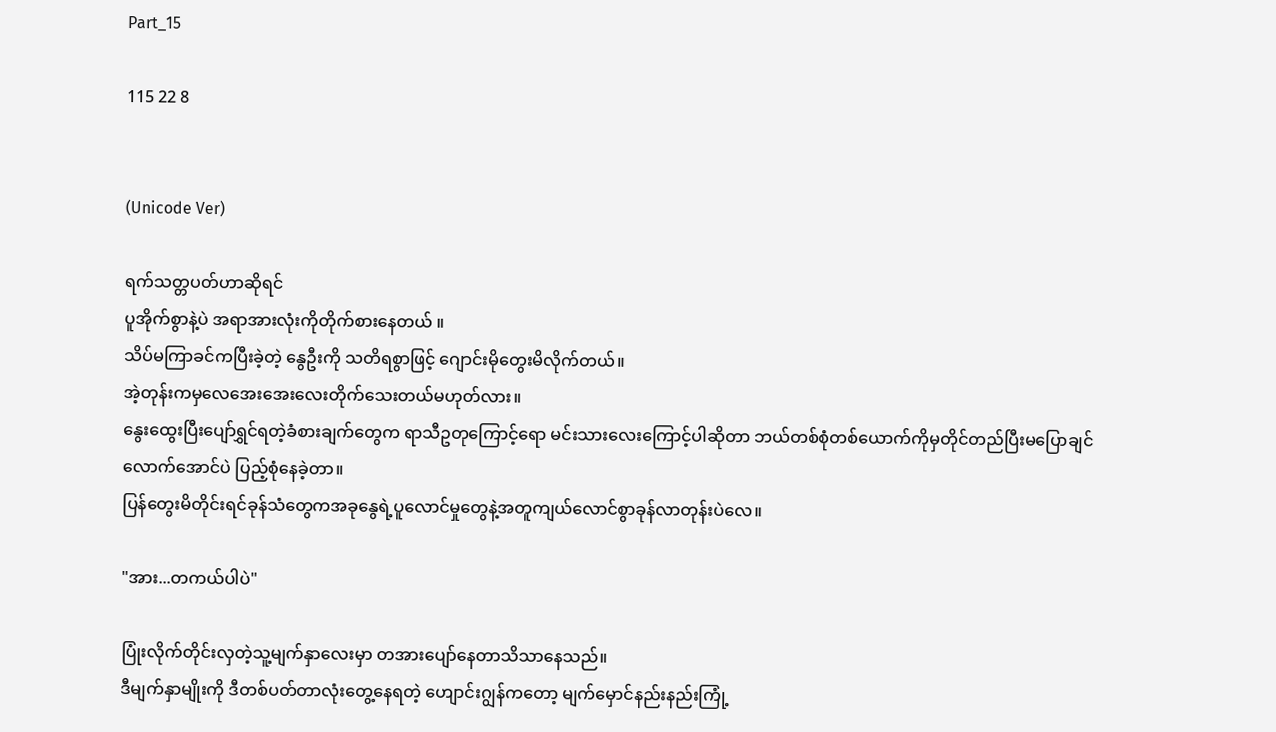Part_15

115 22 8


(Unicode Ver)

ရက်သတ္တပတ်ဟာဆိုရင်
ပူအိုက်စွာနဲ့ပဲ အရာအားလုံးကိုတိုက်စားနေတယ် ။
သိပ်မကြာခင်ကပြီးခဲ့တဲ့ နွေဦးကို သတိရစွာဖြင့် ဂျောင်းမိုတွေးမိလိုက်တယ်။
အဲ့တုန်းကမှလေအေးအေးလေးတိုက်သေးတယ်မဟုတ်လား။
နွေးထွေးပြီးပျော်ရွှင်ရတဲ့ခံစားချက်တွေက ရာသီဥတုကြောင့်ရော မင်းသားလေးကြောင့်ပါဆိုတာ ဘယ်တစ်စုံတစ်ယောက်ကိုမှတိုင်တည်ပြီးမပြောချင်လောက်အောင်ပဲ ပြည့်စုံနေခဲ့တာ။
ပြန်တွေးမိတိုင်းရင်ခုန်သံတွေကအခုနွေရဲ့ပူလောင်မှုတွေနဲ့အတူကျယ်လောင်စွာခုန်လာတုန်းပဲလေ။

"အား...တကယ်ပါပဲ"

ပြုံးလိုက်တိုင်းလှတဲ့သူ့မျက်နှာလေးမှာ တအားပျော်နေတာသိသာနေသည်။
ဒီမျက်နှာမျိုးကို ဒီတစ်ပတ်တာလုံးတွေ့နေရတဲ့ ဟျောင်းဂျွန်ကတော့ မျက်မှောင်နည်းနည်းကြုံ့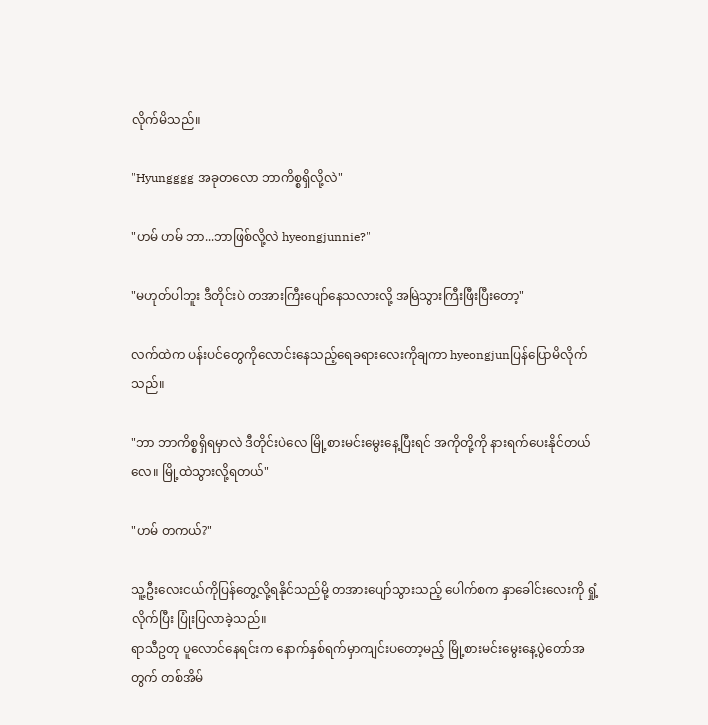လိုက်မိသည်။

"Hyungggg အခုတလော ဘာကိစ္စရှိလို့လဲ"

"ဟမ် ဟမ် ဘာ...ဘာဖြစ်လို့လဲ hyeongjunnie?"

"မဟုတ်ပါဘူး ဒီတိုင်းပဲ တအားကြီးပျော်နေသလားလို့ အမြဲသွားကြီးဖြီးပြီးတော့"

လက်ထဲက ပန်းပင်တွေကိုလောင်းနေသည့်ရေခရားလေးကိုချကာ hyeongjunပြန်ပြောမိလိုက်သည်။

"ဘာ ဘာကိစ္စရှိရမှာလဲ ဒီတိုင်းပဲလေ မြို့စားမင်းမွေးနေ့ပြီးရင် အကိုတို့ကို နားရက်ပေးနိုင်တယ်လေ။ မြို့ထဲသွားလို့ရတယ်"

"ဟမ် တကယ်?"

သူ့ဦးလေးငယ်ကိုပြန်တွေ့လို့ရနိုင်သည်မို့ တအားပျော်သွားသည့် ပေါက်စက နှာခေါင်းလေးကို ရှုံ့လိုက်ပြီး ပြုံးပြလာခဲ့သည်။
ရာသီဥတု ပူလောင်နေရင်းက နောက်နှစ်ရက်မှာကျင်းပတော့မည့် မြို့စားမင်းမွေးနေ့ပွဲတော်အတွက် တစ်အိမ်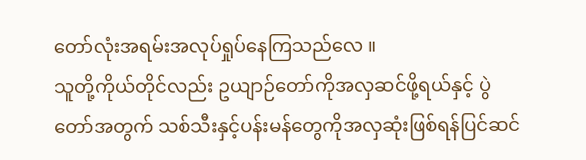တော်လုံးအရမ်းအလုပ်ရှုပ်နေကြသည်လေ ။
သူတို့ကိုယ်တိုင်လည်း ဥယျာဉ်တော်ကိုအလှဆင်ဖို့ရယ်နှင့် ပွဲတော်အတွက် သစ်သီးနှင့်ပန်းမန်တွေကိုအလှဆုံးဖြစ်ရန်ပြင်ဆင်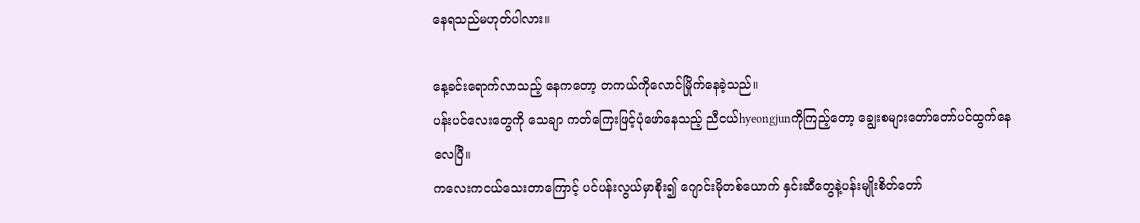နေရသည်မဟုတ်ပါလား။

နေ့ခင်းရောက်လာသည့် နေကတော့ တကယ်ကိုလောင်မြိုက်နေခဲ့သည်။
ပန်းပင်လေးတွေကို သေချာ ကတ်ကြေးဖြင့်ပုံဖော်နေသည့် ညီငယ်hyeongjunကိုကြည့်တော့ ‌ချွေးစများတော်တော်ပင်ထွက်နေလေပြီ။
ကလေးကငယ်သေးတာကြောင့် ပင်ပန်းလွယ်မှာစိုး၍ ဂျောင်းမိုတစ်ယောက် နှင်းဆီတွေနဲ့ပန်းမျိုးစိတ်တော်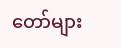တော်များ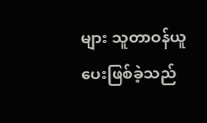များ သူတာဝန်ယူပေးဖြစ်ခဲ့သည်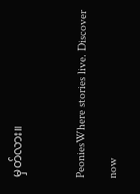မှတ်လား။

PeoniesWhere stories live. Discover now